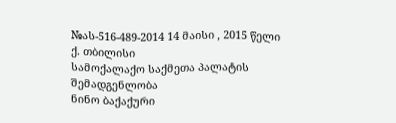№ას-516-489-2014 14 მაისი , 2015 წელი
ქ. თბილისი
სამოქალაქო საქმეთა პალატის
შემადგენლობა
ნინო ბაქაქური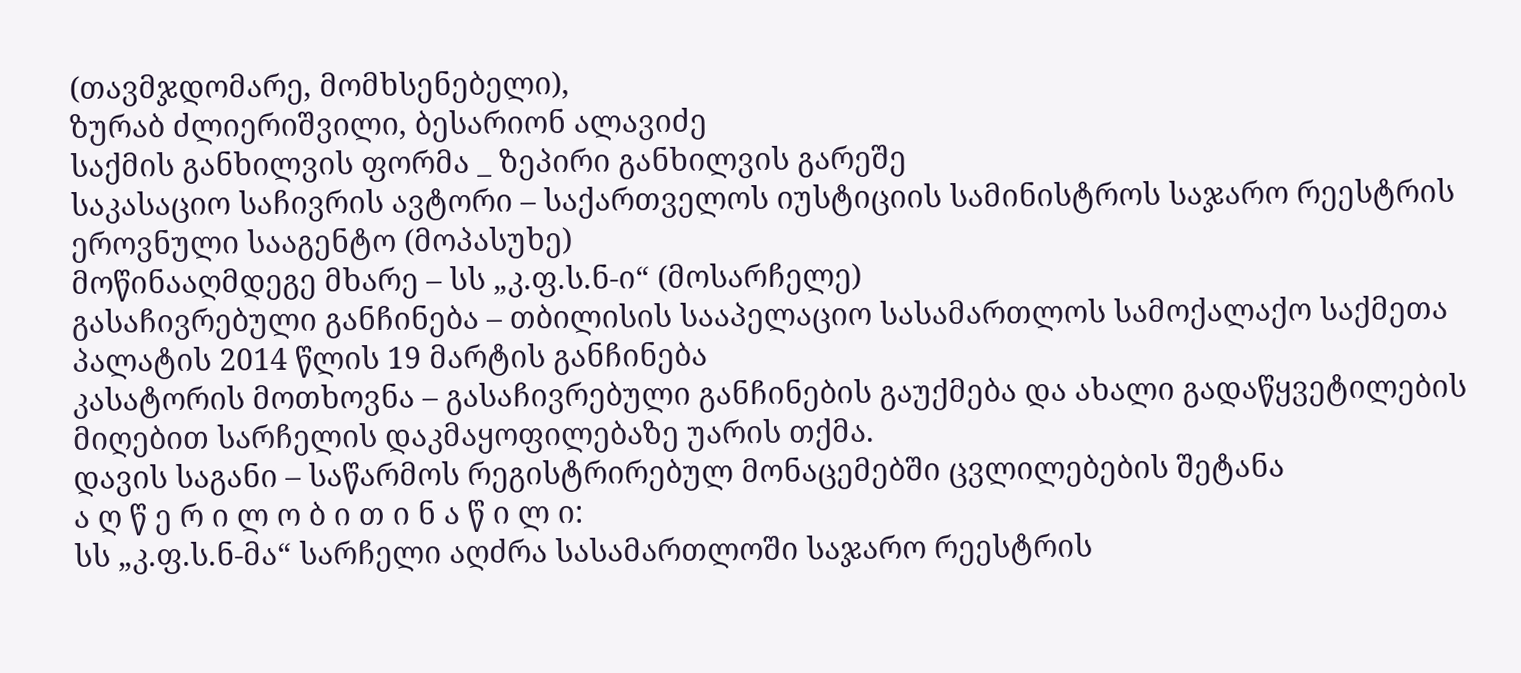(თავმჯდომარე, მომხსენებელი),
ზურაბ ძლიერიშვილი, ბესარიონ ალავიძე
საქმის განხილვის ფორმა _ ზეპირი განხილვის გარეშე
საკასაციო საჩივრის ავტორი – საქართველოს იუსტიციის სამინისტროს საჯარო რეესტრის ეროვნული სააგენტო (მოპასუხე)
მოწინააღმდეგე მხარე – სს „კ.ფ.ს.ნ-ი“ (მოსარჩელე)
გასაჩივრებული განჩინება – თბილისის სააპელაციო სასამართლოს სამოქალაქო საქმეთა პალატის 2014 წლის 19 მარტის განჩინება
კასატორის მოთხოვნა – გასაჩივრებული განჩინების გაუქმება და ახალი გადაწყვეტილების მიღებით სარჩელის დაკმაყოფილებაზე უარის თქმა.
დავის საგანი – საწარმოს რეგისტრირებულ მონაცემებში ცვლილებების შეტანა
ა ღ წ ე რ ი ლ ო ბ ი თ ი ნ ა წ ი ლ ი:
სს „კ.ფ.ს.ნ-მა“ სარჩელი აღძრა სასამართლოში საჯარო რეესტრის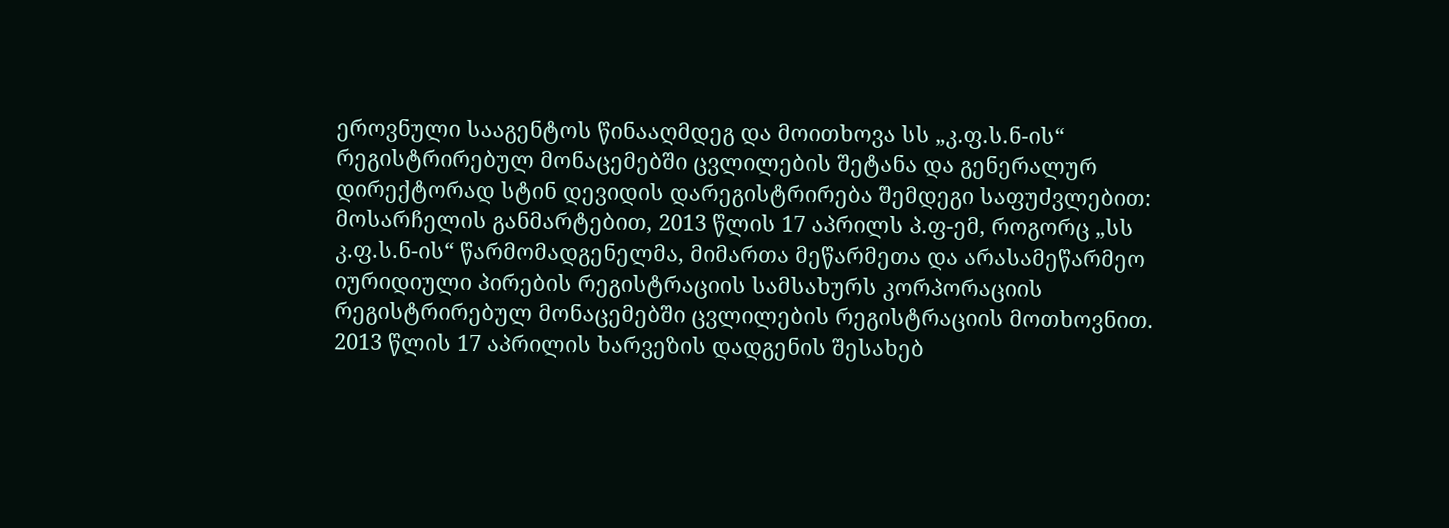ეროვნული სააგენტოს წინააღმდეგ და მოითხოვა სს „კ.ფ.ს.ნ-ის“ რეგისტრირებულ მონაცემებში ცვლილების შეტანა და გენერალურ დირექტორად სტინ დევიდის დარეგისტრირება შემდეგი საფუძვლებით: მოსარჩელის განმარტებით, 2013 წლის 17 აპრილს პ.ფ-ემ, როგორც „სს კ.ფ.ს.ნ-ის“ წარმომადგენელმა, მიმართა მეწარმეთა და არასამეწარმეო იურიდიული პირების რეგისტრაციის სამსახურს კორპორაციის რეგისტრირებულ მონაცემებში ცვლილების რეგისტრაციის მოთხოვნით. 2013 წლის 17 აპრილის ხარვეზის დადგენის შესახებ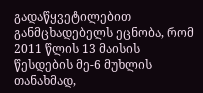გადაწყვეტილებით განმცხადებელს ეცნობა, რომ 2011 წლის 13 მაისის წესდების მე-6 მუხლის თანახმად,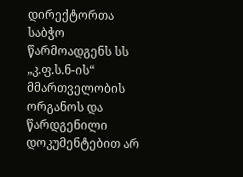დირექტორთა საბჭო წარმოადგენს სს „კ.ფ.ს.ნ-ის“ მმართველობის ორგანოს და წარდგენილი დოკუმენტებით არ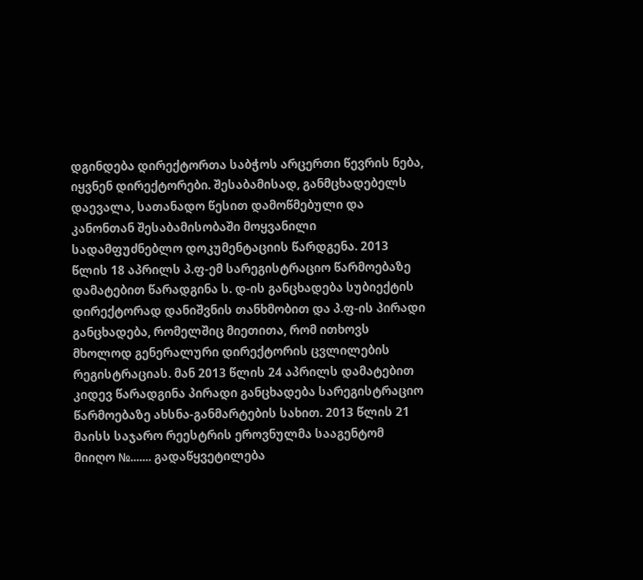დგინდება დირექტორთა საბჭოს არცერთი წევრის ნება, იყვნენ დირექტორები. შესაბამისად, განმცხადებელს დაევალა, სათანადო წესით დამოწმებული და კანონთან შესაბამისობაში მოყვანილი სადამფუძნებლო დოკუმენტაციის წარდგენა. 2013 წლის 18 აპრილს პ.ფ-ემ სარეგისტრაციო წარმოებაზე დამატებით წარადგინა ს. დ-ის განცხადება სუბიექტის დირექტორად დანიშვნის თანხმობით და პ.ფ-ის პირადი განცხადება, რომელშიც მიეთითა, რომ ითხოვს მხოლოდ გენერალური დირექტორის ცვლილების რეგისტრაციას. მან 2013 წლის 24 აპრილს დამატებით კიდევ წარადგინა პირადი განცხადება სარეგისტრაციო წარმოებაზე ახსნა-განმარტების სახით. 2013 წლის 21 მაისს საჯარო რეესტრის ეროვნულმა სააგენტომ მიიღო №....... გადაწყვეტილება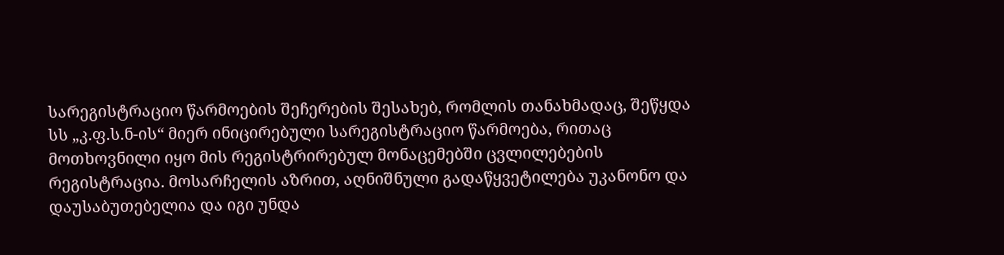სარეგისტრაციო წარმოების შეჩერების შესახებ, რომლის თანახმადაც, შეწყდა სს „კ.ფ.ს.ნ-ის“ მიერ ინიცირებული სარეგისტრაციო წარმოება, რითაც მოთხოვნილი იყო მის რეგისტრირებულ მონაცემებში ცვლილებების რეგისტრაცია. მოსარჩელის აზრით, აღნიშნული გადაწყვეტილება უკანონო და დაუსაბუთებელია და იგი უნდა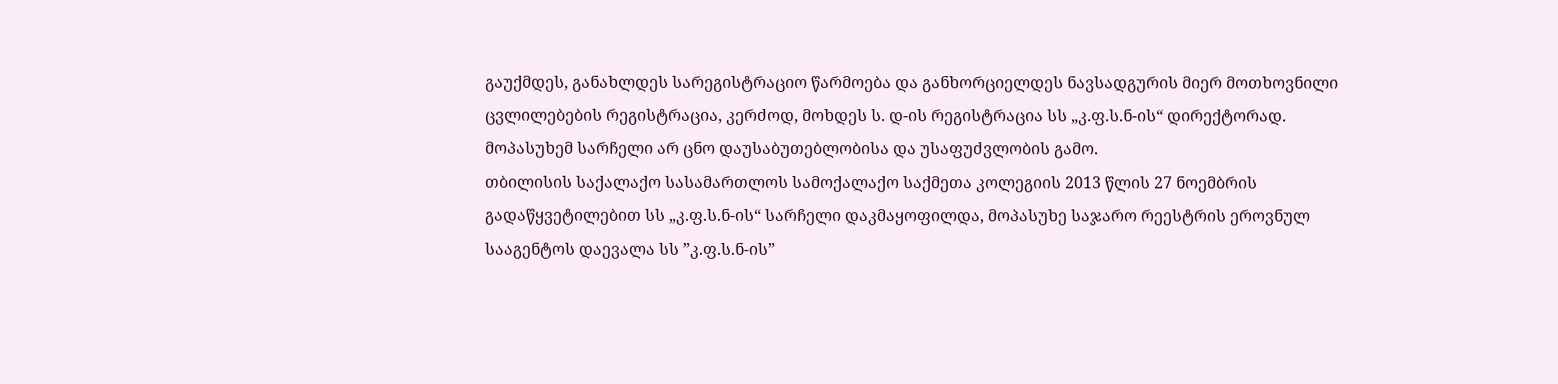გაუქმდეს, განახლდეს სარეგისტრაციო წარმოება და განხორციელდეს ნავსადგურის მიერ მოთხოვნილი ცვლილებების რეგისტრაცია, კერძოდ, მოხდეს ს. დ-ის რეგისტრაცია სს „კ.ფ.ს.ნ-ის“ დირექტორად.
მოპასუხემ სარჩელი არ ცნო დაუსაბუთებლობისა და უსაფუძვლობის გამო.
თბილისის საქალაქო სასამართლოს სამოქალაქო საქმეთა კოლეგიის 2013 წლის 27 ნოემბრის გადაწყვეტილებით სს „კ.ფ.ს.ნ-ის“ სარჩელი დაკმაყოფილდა, მოპასუხე საჯარო რეესტრის ეროვნულ სააგენტოს დაევალა სს ”კ.ფ.ს.ნ-ის”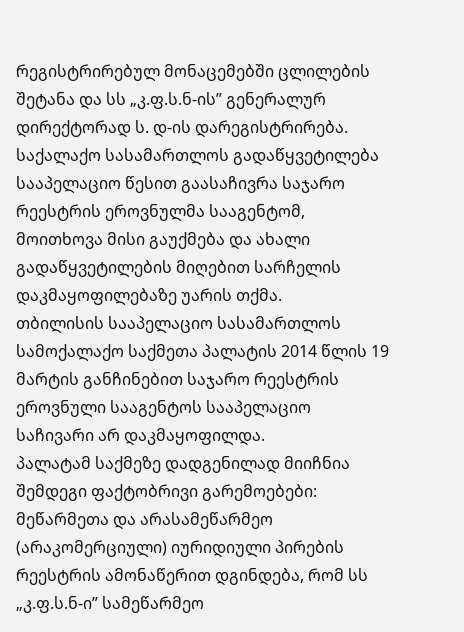რეგისტრირებულ მონაცემებში ცლილების შეტანა და სს „კ.ფ.ს.ნ-ის” გენერალურ დირექტორად ს. დ-ის დარეგისტრირება.
საქალაქო სასამართლოს გადაწყვეტილება სააპელაციო წესით გაასაჩივრა საჯარო რეესტრის ეროვნულმა სააგენტომ, მოითხოვა მისი გაუქმება და ახალი გადაწყვეტილების მიღებით სარჩელის დაკმაყოფილებაზე უარის თქმა.
თბილისის სააპელაციო სასამართლოს სამოქალაქო საქმეთა პალატის 2014 წლის 19 მარტის განჩინებით საჯარო რეესტრის ეროვნული სააგენტოს სააპელაციო საჩივარი არ დაკმაყოფილდა.
პალატამ საქმეზე დადგენილად მიიჩნია შემდეგი ფაქტობრივი გარემოებები:
მეწარმეთა და არასამეწარმეო (არაკომერციული) იურიდიული პირების რეესტრის ამონაწერით დგინდება, რომ სს „კ.ფ.ს.ნ-ი” სამეწარმეო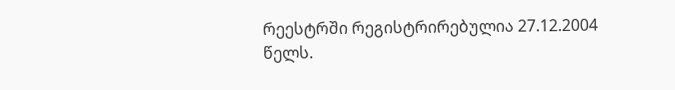რეესტრში რეგისტრირებულია 27.12.2004 წელს.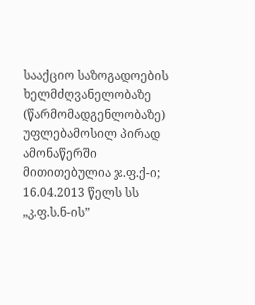სააქციო საზოგადოების ხელმძღვანელობაზე (წარმომადგენლობაზე) უფლებამოსილ პირად ამონაწერში მითითებულია ჯ.ფ.ქ-ი;
16.04.2013 წელს სს „კ.ფ.ს.ნ-ის”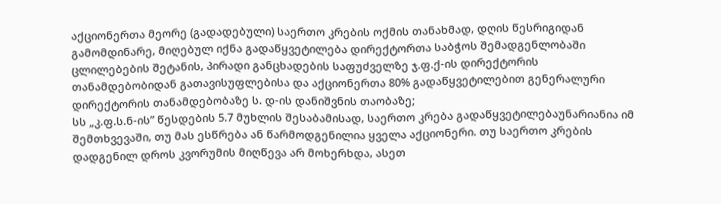აქციონერთა მეორე (გადადებული) საერთო კრების ოქმის თანახმად, დღის წესრიგიდან გამომდინარე, მიღებულ იქნა გადაწყვეტილება დირექტორთა საბჭოს შემადგენლობაში ცლილებების შეტანის, პირადი განცხადების საფუძველზე ჯ.ფ.ქ-ის დირექტორის თანამდებობიდან გათავისუფლებისა და აქციონერთა 80% გადაწყვეტილებით გენერალური დირექტორის თანამდებობაზე ს. დ-ის დანიშვნის თაობაზე;
სს „კ.ფ.ს.ნ-ის” წესდების 5.7 მუხლის შესაბამისად, საერთო კრება გადაწყვეტილებაუნარიანია იმ შემთხვევაში, თუ მას ესწრება ან წარმოდგენილია ყველა აქციონერი. თუ საერთო კრების დადგენილ დროს კვორუმის მიღწევა არ მოხერხდა, ასეთ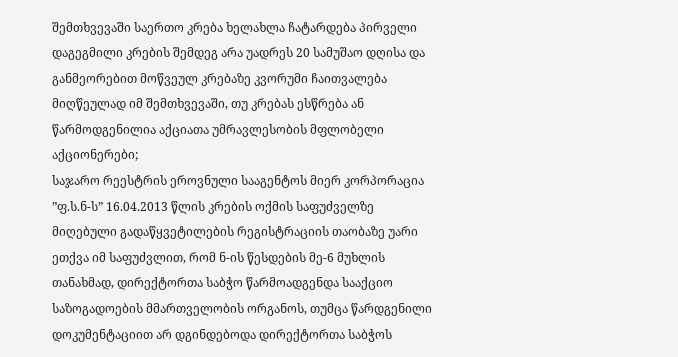შემთხვევაში საერთო კრება ხელახლა ჩატარდება პირველი დაგეგმილი კრების შემდეგ არა უადრეს 20 სამუშაო დღისა და განმეორებით მოწვეულ კრებაზე კვორუმი ჩაითვალება მიღწეულად იმ შემთხვევაში, თუ კრებას ესწრება ან წარმოდგენილია აქციათა უმრავლესობის მფლობელი აქციონერები;
საჯარო რეესტრის ეროვნული სააგენტოს მიერ კორპორაცია ”ფ.ს.ნ-ს” 16.04.2013 წლის კრების ოქმის საფუძველზე მიღებული გადაწყვეტილების რეგისტრაციის თაობაზე უარი ეთქვა იმ საფუძვლით, რომ ნ-ის წესდების მე-6 მუხლის თანახმად, დირექტორთა საბჭო წარმოადგენდა სააქციო საზოგადოების მმართველობის ორგანოს, თუმცა წარდგენილი დოკუმენტაციით არ დგინდებოდა დირექტორთა საბჭოს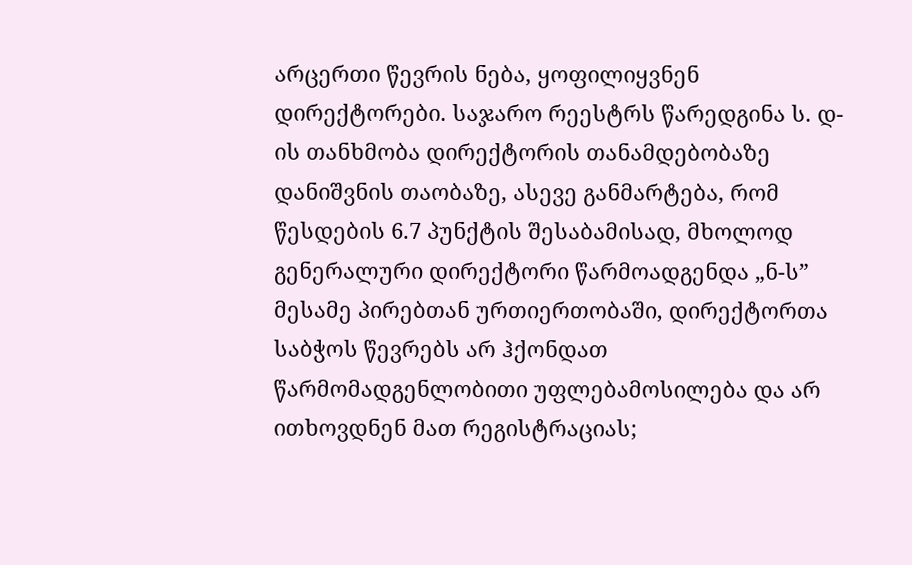არცერთი წევრის ნება, ყოფილიყვნენ დირექტორები. საჯარო რეესტრს წარედგინა ს. დ-ის თანხმობა დირექტორის თანამდებობაზე დანიშვნის თაობაზე, ასევე განმარტება, რომ წესდების 6.7 პუნქტის შესაბამისად, მხოლოდ გენერალური დირექტორი წარმოადგენდა „ნ-ს” მესამე პირებთან ურთიერთობაში, დირექტორთა საბჭოს წევრებს არ ჰქონდათ წარმომადგენლობითი უფლებამოსილება და არ ითხოვდნენ მათ რეგისტრაციას;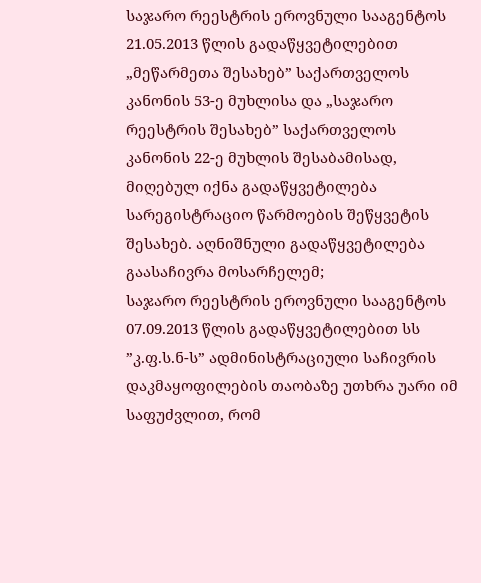საჯარო რეესტრის ეროვნული სააგენტოს 21.05.2013 წლის გადაწყვეტილებით „მეწარმეთა შესახებ” საქართველოს კანონის 53-ე მუხლისა და „საჯარო რეესტრის შესახებ” საქართველოს კანონის 22-ე მუხლის შესაბამისად, მიღებულ იქნა გადაწყვეტილება სარეგისტრაციო წარმოების შეწყვეტის შესახებ. აღნიშნული გადაწყვეტილება გაასაჩივრა მოსარჩელემ;
საჯარო რეესტრის ეროვნული სააგენტოს 07.09.2013 წლის გადაწყვეტილებით სს ”კ.ფ.ს.ნ-ს” ადმინისტრაციული საჩივრის დაკმაყოფილების თაობაზე უთხრა უარი იმ საფუძვლით, რომ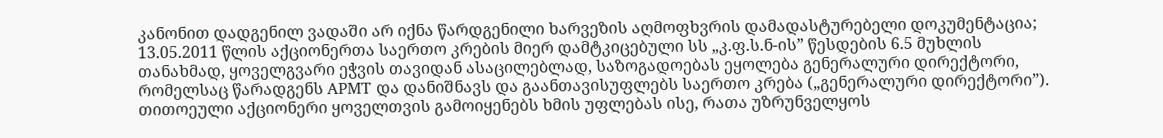კანონით დადგენილ ვადაში არ იქნა წარდგენილი ხარვეზის აღმოფხვრის დამადასტურებელი დოკუმენტაცია;
13.05.2011 წლის აქციონერთა საერთო კრების მიერ დამტკიცებული სს „კ.ფ.ს.ნ-ის” წესდების 6.5 მუხლის თანახმად, ყოველგვარი ეჭვის თავიდან ასაცილებლად, საზოგადოებას ეყოლება გენერალური დირექტორი, რომელსაც წარადგენს APMT და დანიშნავს და გაანთავისუფლებს საერთო კრება („გენერალური დირექტორი”). თითოეული აქციონერი ყოველთვის გამოიყენებს ხმის უფლებას ისე, რათა უზრუნველყოს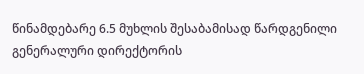წინამდებარე 6.5 მუხლის შესაბამისად წარდგენილი გენერალური დირექტორის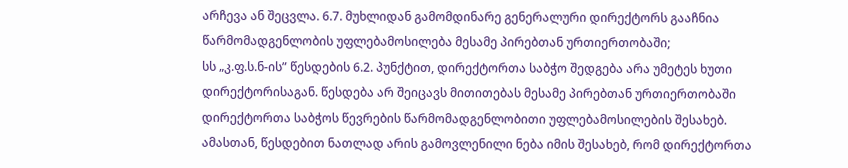არჩევა ან შეცვლა. 6.7. მუხლიდან გამომდინარე გენერალური დირექტორს გააჩნია წარმომადგენლობის უფლებამოსილება მესამე პირებთან ურთიერთობაში;
სს „კ.ფ.ს.ნ-ის” წესდების 6.2. პუნქტით, დირექტორთა საბჭო შედგება არა უმეტეს ხუთი დირექტორისაგან. წესდება არ შეიცავს მითითებას მესამე პირებთან ურთიერთობაში დირექტორთა საბჭოს წევრების წარმომადგენლობითი უფლებამოსილების შესახებ. ამასთან, წესდებით ნათლად არის გამოვლენილი ნება იმის შესახებ, რომ დირექტორთა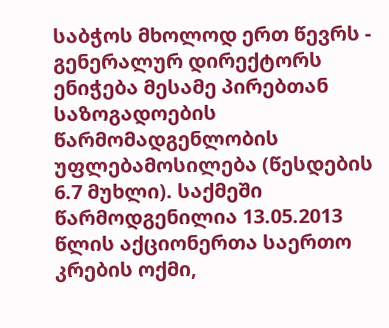საბჭოს მხოლოდ ერთ წევრს - გენერალურ დირექტორს ენიჭება მესამე პირებთან საზოგადოების წარმომადგენლობის უფლებამოსილება (წესდების 6.7 მუხლი). საქმეში წარმოდგენილია 13.05.2013 წლის აქციონერთა საერთო კრების ოქმი,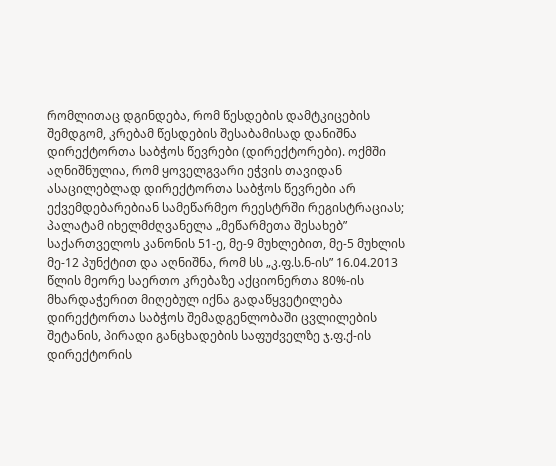რომლითაც დგინდება, რომ წესდების დამტკიცების შემდგომ, კრებამ წესდების შესაბამისად დანიშნა დირექტორთა საბჭოს წევრები (დირექტორები). ოქმში აღნიშნულია, რომ ყოველგვარი ეჭვის თავიდან ასაცილებლად დირექტორთა საბჭოს წევრები არ ექვემდებარებიან სამეწარმეო რეესტრში რეგისტრაციას;
პალატამ იხელმძღვანელა „მეწარმეთა შესახებ” საქართველოს კანონის 51-ე, მე-9 მუხლებით, მე-5 მუხლის მე-12 პუნქტით და აღნიშნა, რომ სს „კ.ფ.ს.ნ-ის” 16.04.2013 წლის მეორე საერთო კრებაზე აქციონერთა 80%-ის მხარდაჭერით მიღებულ იქნა გადაწყვეტილება დირექტორთა საბჭოს შემადგენლობაში ცვლილების შეტანის, პირადი განცხადების საფუძველზე ჯ.ფ.ქ-ის დირექტორის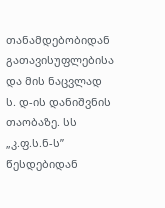თანამდებობიდან გათავისუფლებისა და მის ნაცვლად ს. დ-ის დანიშვნის თაობაზე. სს „კ.ფ.ს.ნ-ს” წესდებიდან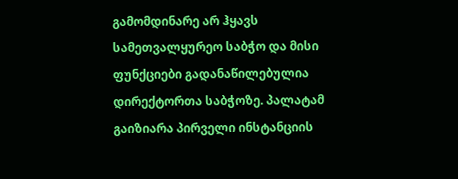გამომდინარე არ ჰყავს სამეთვალყურეო საბჭო და მისი ფუნქციები გადანაწილებულია დირექტორთა საბჭოზე. პალატამ გაიზიარა პირველი ინსტანციის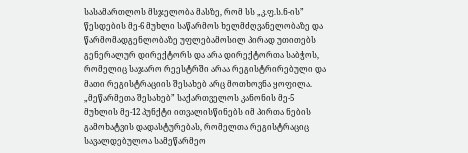სასამართლოს მსჯელობა მასზე, რომ სს „კ.ფ.ს.ნ-ის” წესდების მე-6 მუხლი საწარმოს ხელმძღვანელობაზე და წარმომადგენლობაზე უფლებამოსილ პირად უთითებს გენერალურ დირექტორს და არა დირექტორთა საბჭოს, რომელიც საჯარო რეესტრში არაა რეგისტრირებული და მათი რეგისტრაციის შესახებ არც მოთხოვნა ყოფილა. „მეწარმეთა შესახებ” საქართველოს კანონის მე-5 მუხლის მე-12 პუნქტი ითვალისწინებს იმ პირთა ნების გამოხატვის დადასტურებას, რომელთა რეგისტრაციც სავალდებულოა სამეწარმეო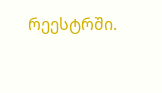რეესტრში.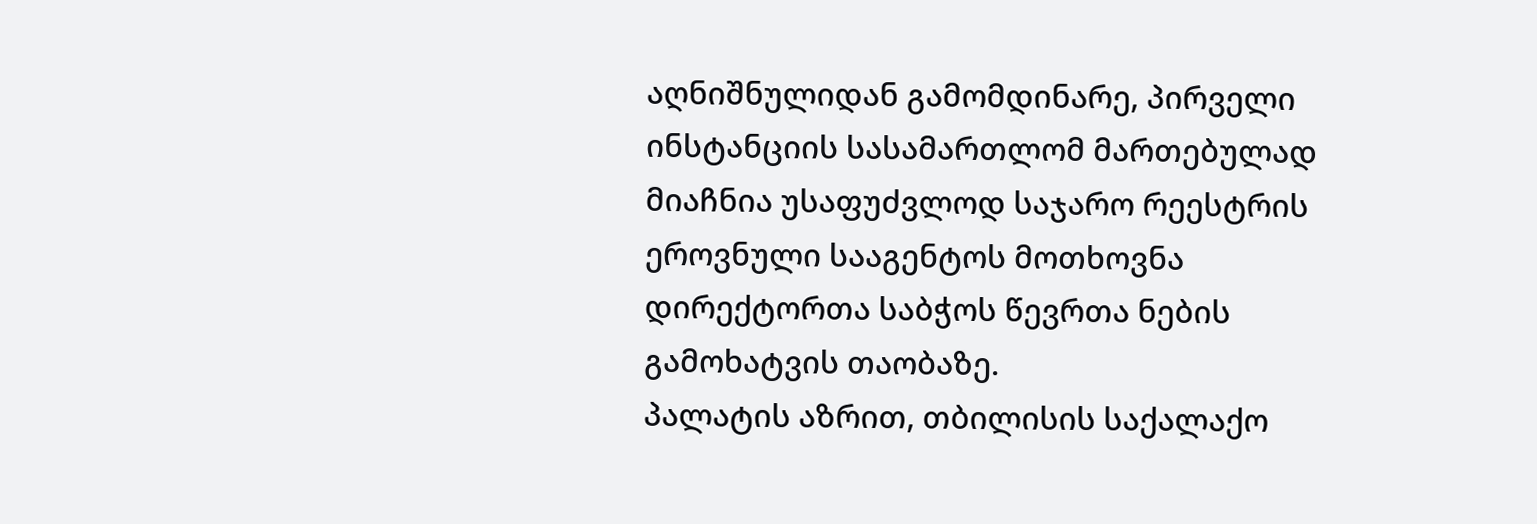აღნიშნულიდან გამომდინარე, პირველი ინსტანციის სასამართლომ მართებულად მიაჩნია უსაფუძვლოდ საჯარო რეესტრის ეროვნული სააგენტოს მოთხოვნა დირექტორთა საბჭოს წევრთა ნების გამოხატვის თაობაზე.
პალატის აზრით, თბილისის საქალაქო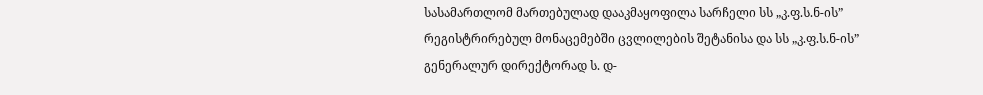სასამართლომ მართებულად დააკმაყოფილა სარჩელი სს „კ.ფ.ს.ნ-ის” რეგისტრირებულ მონაცემებში ცვლილების შეტანისა და სს „კ.ფ.ს.ნ-ის” გენერალურ დირექტორად ს. დ-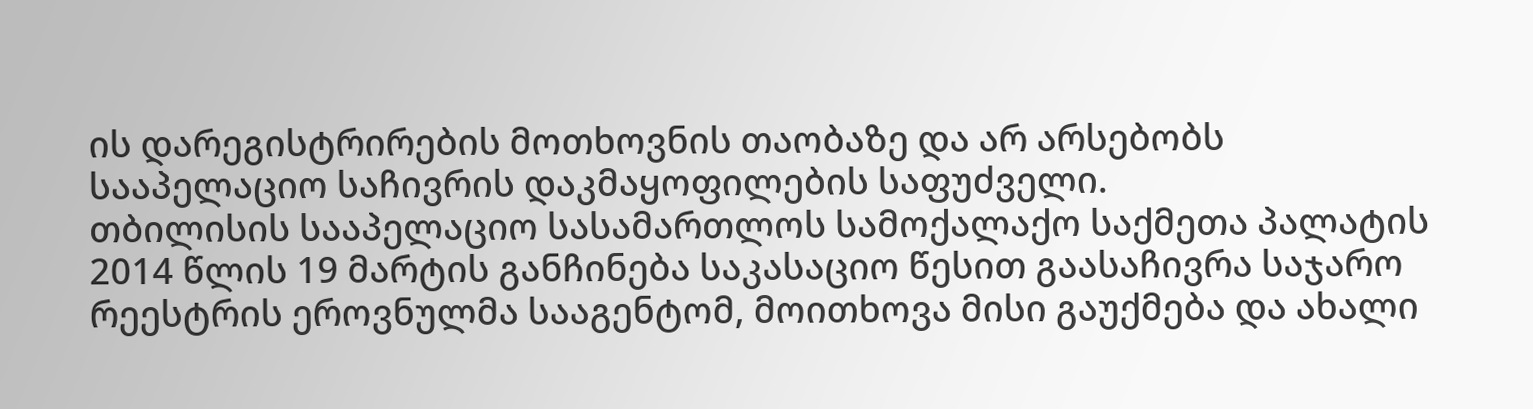ის დარეგისტრირების მოთხოვნის თაობაზე და არ არსებობს სააპელაციო საჩივრის დაკმაყოფილების საფუძველი.
თბილისის სააპელაციო სასამართლოს სამოქალაქო საქმეთა პალატის 2014 წლის 19 მარტის განჩინება საკასაციო წესით გაასაჩივრა საჯარო რეესტრის ეროვნულმა სააგენტომ, მოითხოვა მისი გაუქმება და ახალი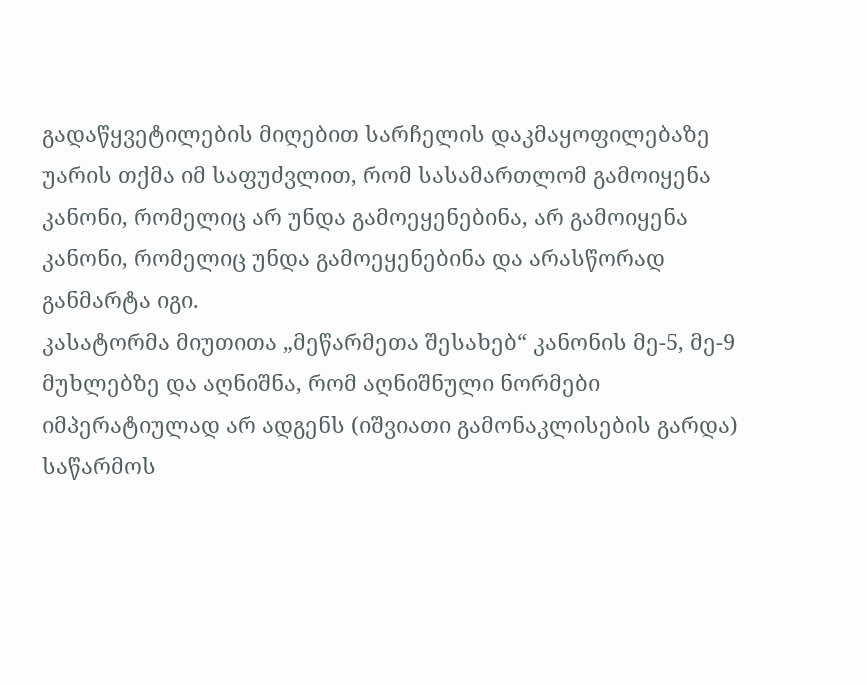გადაწყვეტილების მიღებით სარჩელის დაკმაყოფილებაზე უარის თქმა იმ საფუძვლით, რომ სასამართლომ გამოიყენა კანონი, რომელიც არ უნდა გამოეყენებინა, არ გამოიყენა კანონი, რომელიც უნდა გამოეყენებინა და არასწორად განმარტა იგი.
კასატორმა მიუთითა „მეწარმეთა შესახებ“ კანონის მე-5, მე-9 მუხლებზე და აღნიშნა, რომ აღნიშნული ნორმები იმპერატიულად არ ადგენს (იშვიათი გამონაკლისების გარდა) საწარმოს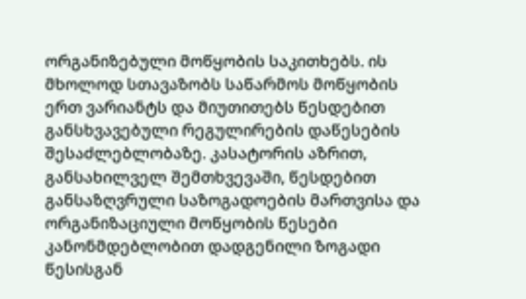ორგანიზებული მოწყობის საკითხებს. ის მხოლოდ სთავაზობს საწარმოს მოწყობის ერთ ვარიანტს და მიუთითებს წესდებით განსხვავებული რეგულირების დაწესების შესაძლებლობაზე. კასატორის აზრით, განსახილველ შემთხვევაში, წესდებით განსაზღვრული საზოგადოების მართვისა და ორგანიზაციული მოწყობის წესები კანონმდებლობით დადგენილი ზოგადი წესისგან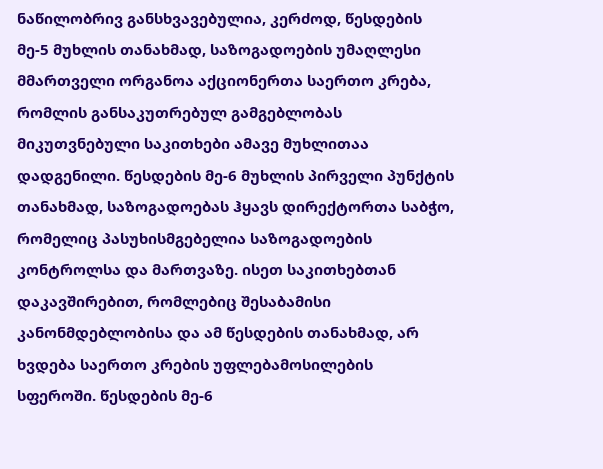ნაწილობრივ განსხვავებულია, კერძოდ, წესდების მე-5 მუხლის თანახმად, საზოგადოების უმაღლესი მმართველი ორგანოა აქციონერთა საერთო კრება, რომლის განსაკუთრებულ გამგებლობას მიკუთვნებული საკითხები ამავე მუხლითაა დადგენილი. წესდების მე-6 მუხლის პირველი პუნქტის თანახმად, საზოგადოებას ჰყავს დირექტორთა საბჭო, რომელიც პასუხისმგებელია საზოგადოების კონტროლსა და მართვაზე. ისეთ საკითხებთან დაკავშირებით, რომლებიც შესაბამისი კანონმდებლობისა და ამ წესდების თანახმად, არ ხვდება საერთო კრების უფლებამოსილების სფეროში. წესდების მე-6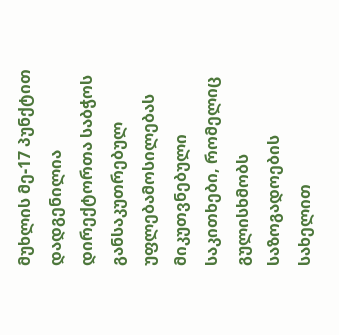მუხლის მე-17 პუნქტით დადგენილია დირექტორთა საბჭოს განსაკუთრებულ უფლებამოსილებას მიკუთვნებული საკითხები, რომელიც გულისხმობს საზოგადოების სახელით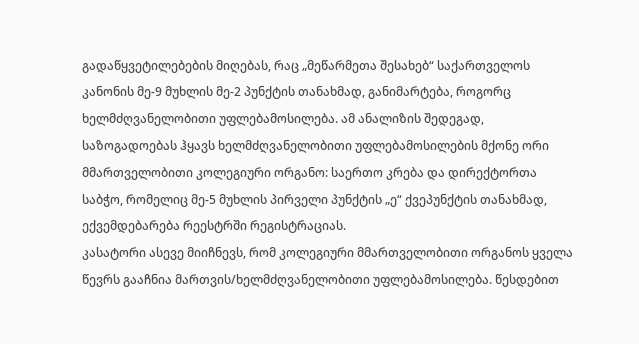გადაწყვეტილებების მიღებას, რაც „მეწარმეთა შესახებ“ საქართველოს კანონის მე-9 მუხლის მე-2 პუნქტის თანახმად, განიმარტება, როგორც ხელმძღვანელობითი უფლებამოსილება. ამ ანალიზის შედეგად, საზოგადოებას ჰყავს ხელმძღვანელობითი უფლებამოსილების მქონე ორი მმართველობითი კოლეგიური ორგანო: საერთო კრება და დირექტორთა საბჭო, რომელიც მე-5 მუხლის პირველი პუნქტის „ე“ ქვეპუნქტის თანახმად, ექვემდებარება რეესტრში რეგისტრაციას.
კასატორი ასევე მიიჩნევს, რომ კოლეგიური მმართველობითი ორგანოს ყველა წევრს გააჩნია მართვის/ხელმძღვანელობითი უფლებამოსილება. წესდებით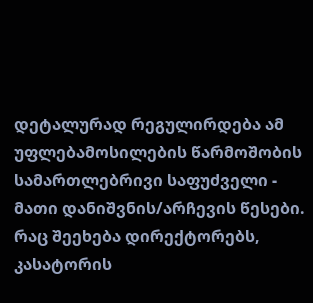დეტალურად რეგულირდება ამ უფლებამოსილების წარმოშობის სამართლებრივი საფუძველი - მათი დანიშვნის/არჩევის წესები.
რაც შეეხება დირექტორებს, კასატორის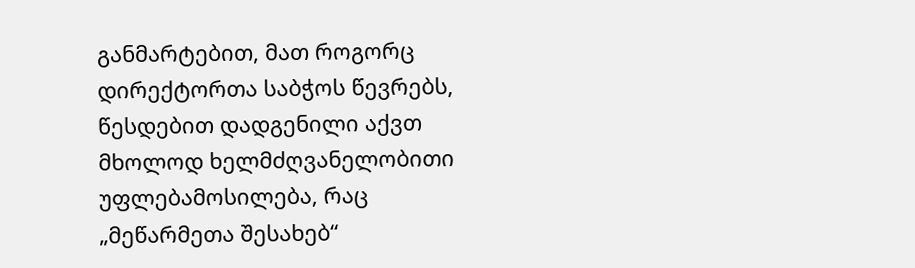განმარტებით, მათ როგორც დირექტორთა საბჭოს წევრებს, წესდებით დადგენილი აქვთ მხოლოდ ხელმძღვანელობითი უფლებამოსილება, რაც „მეწარმეთა შესახებ“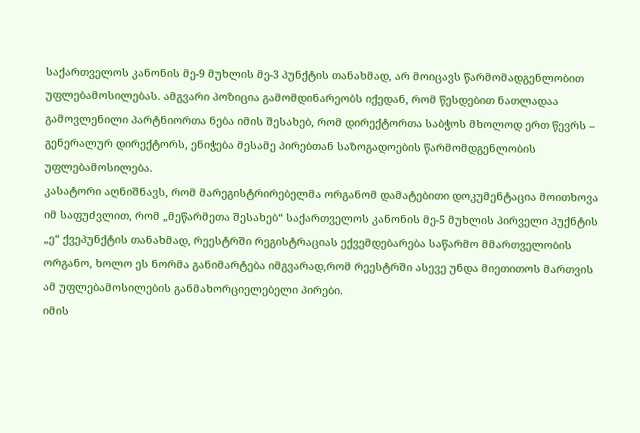საქართველოს კანონის მე-9 მუხლის მე-3 პუნქტის თანახმად, არ მოიცავს წარმომადგენლობით უფლებამოსილებას. ამგვარი პოზიცია გამომდინარეობს იქედან, რომ წესდებით ნათლადაა გამოვლენილი პარტნიორთა ნება იმის შესახებ, რომ დირექტორთა საბჭოს მხოლოდ ერთ წევრს – გენერალურ დირექტორს, ენიჭება მესამე პირებთან საზოგადოების წარმომდგენლობის უფლებამოსილება.
კასატორი აღნიშნავს, რომ მარეგისტრირებელმა ორგანომ დამატებითი დოკუმენტაცია მოითხოვა იმ საფუძვლით, რომ „მეწარმეთა შესახებ“ საქართველოს კანონის მე-5 მუხლის პირველი პუქნტის „ე“ ქვეპუნქტის თანახმად, რეესტრში რეგისტრაციას ექვემდებარება საწარმო მმართველობის ორგანო, ხოლო ეს ნორმა განიმარტება იმგვარად,რომ რეესტრში ასევე უნდა მიეთითოს მართვის ამ უფლებამოსილების განმახორციელებელი პირები.
იმის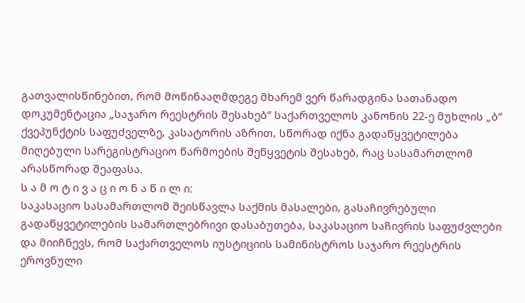გათვალისწინებით, რომ მოწინააღმდეგე მხარემ ვერ წარადგინა სათანადო დოკუმენტაცია „საჯარო რეესტრის შესახებ“ საქართველოს კანონის 22-ე მუხლის „ბ“ ქვეპუნქტის საფუძველზე, კასატორის აზრით, სწორად იქნა გადაწყვეტილება მიღებული სარეგისტრაციო წარმოების შეწყვეტის შესახებ, რაც სასამართლომ არასწორად შეაფასა.
ს ა მ ო ტ ი ვ ა ც ი ო ნ ა წ ი ლ ი:
საკასაციო სასამართლომ შეისწავლა საქმის მასალები, გასაჩივრებული გადაწყვეტილების სამართლებრივი დასაბუთება, საკასაციო საჩივრის საფუძვლები და მიიჩნევს, რომ საქართველოს იუსტიციის სამინისტროს საჯარო რეესტრის ეროვნული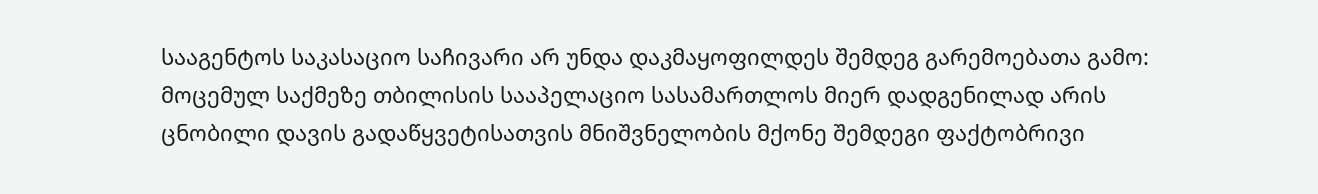სააგენტოს საკასაციო საჩივარი არ უნდა დაკმაყოფილდეს შემდეგ გარემოებათა გამო:
მოცემულ საქმეზე თბილისის სააპელაციო სასამართლოს მიერ დადგენილად არის ცნობილი დავის გადაწყვეტისათვის მნიშვნელობის მქონე შემდეგი ფაქტობრივი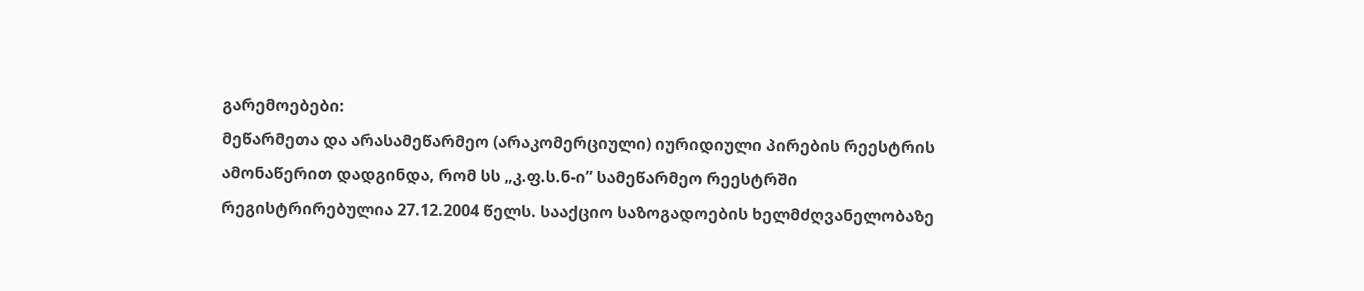გარემოებები:
მეწარმეთა და არასამეწარმეო (არაკომერციული) იურიდიული პირების რეესტრის ამონაწერით დადგინდა, რომ სს „კ.ფ.ს.ნ-ი” სამეწარმეო რეესტრში რეგისტრირებულია 27.12.2004 წელს. სააქციო საზოგადოების ხელმძღვანელობაზე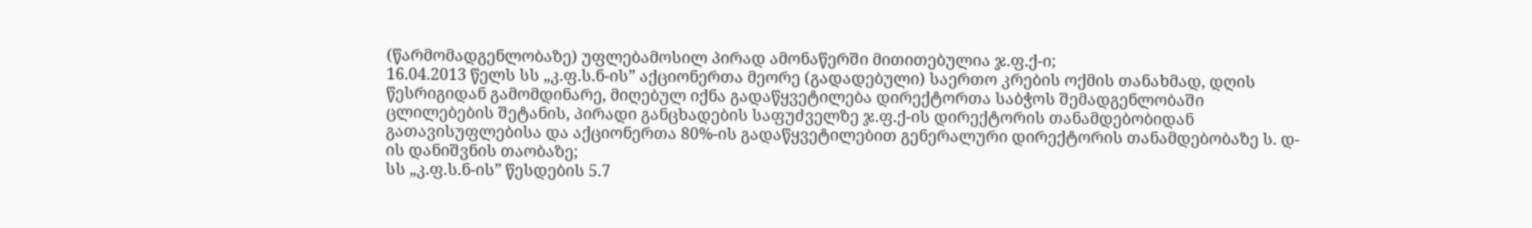(წარმომადგენლობაზე) უფლებამოსილ პირად ამონაწერში მითითებულია ჯ.ფ.ქ-ი;
16.04.2013 წელს სს „კ.ფ.ს.ნ-ის” აქციონერთა მეორე (გადადებული) საერთო კრების ოქმის თანახმად, დღის წესრიგიდან გამომდინარე, მიღებულ იქნა გადაწყვეტილება დირექტორთა საბჭოს შემადგენლობაში ცლილებების შეტანის, პირადი განცხადების საფუძველზე ჯ.ფ.ქ-ის დირექტორის თანამდებობიდან გათავისუფლებისა და აქციონერთა 80%-ის გადაწყვეტილებით გენერალური დირექტორის თანამდებობაზე ს. დ-ის დანიშვნის თაობაზე;
სს „კ.ფ.ს.ნ-ის” წესდების 5.7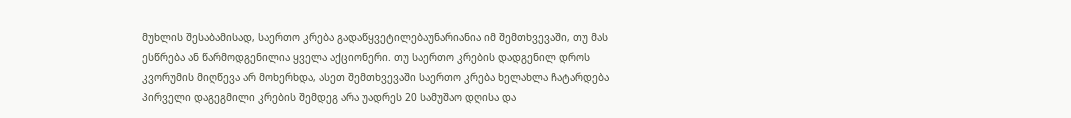მუხლის შესაბამისად, საერთო კრება გადაწყვეტილებაუნარიანია იმ შემთხვევაში, თუ მას ესწრება ან წარმოდგენილია ყველა აქციონერი. თუ საერთო კრების დადგენილ დროს კვორუმის მიღწევა არ მოხერხდა, ასეთ შემთხვევაში საერთო კრება ხელახლა ჩატარდება პირველი დაგეგმილი კრების შემდეგ არა უადრეს 20 სამუშაო დღისა და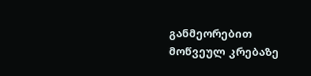განმეორებით მოწვეულ კრებაზე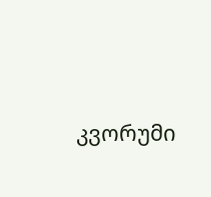კვორუმი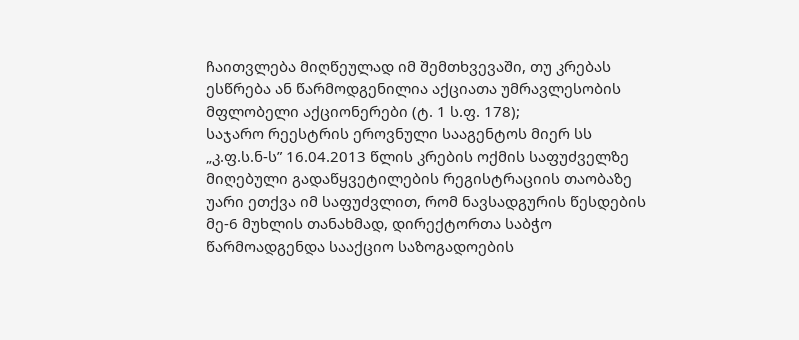ჩაითვლება მიღწეულად იმ შემთხვევაში, თუ კრებას ესწრება ან წარმოდგენილია აქციათა უმრავლესობის მფლობელი აქციონერები (ტ. 1 ს.ფ. 178);
საჯარო რეესტრის ეროვნული სააგენტოს მიერ სს „კ.ფ.ს.ნ-ს” 16.04.2013 წლის კრების ოქმის საფუძველზე მიღებული გადაწყვეტილების რეგისტრაციის თაობაზე უარი ეთქვა იმ საფუძვლით, რომ ნავსადგურის წესდების მე-6 მუხლის თანახმად, დირექტორთა საბჭო წარმოადგენდა სააქციო საზოგადოების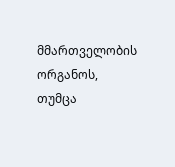მმართველობის ორგანოს, თუმცა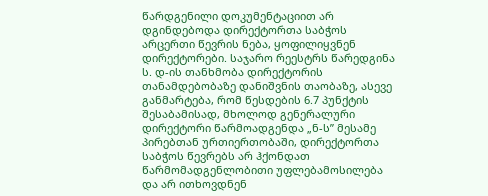წარდგენილი დოკუმენტაციით არ დგინდებოდა დირექტორთა საბჭოს არცერთი წევრის ნება, ყოფილიყვნენ დირექტორები. საჯარო რეესტრს წარედგინა ს. დ-ის თანხმობა დირექტორის თანამდებობაზე დანიშვნის თაობაზე, ასევე განმარტება, რომ წესდების 6.7 პუნქტის შესაბამისად, მხოლოდ გენერალური დირექტორი წარმოადგენდა „ნ-ს” მესამე პირებთან ურთიერთობაში, დირექტორთა საბჭოს წევრებს არ ჰქონდათ წარმომადგენლობითი უფლებამოსილება და არ ითხოვდნენ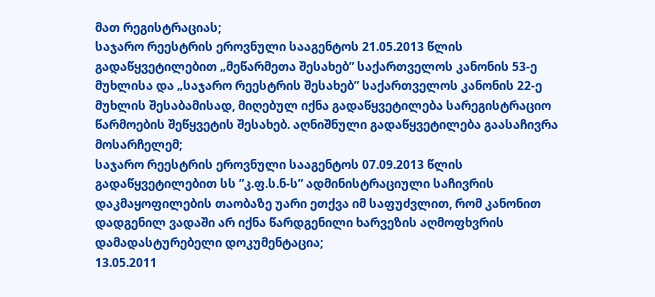მათ რეგისტრაციას;
საჯარო რეესტრის ეროვნული სააგენტოს 21.05.2013 წლის გადაწყვეტილებით „მეწარმეთა შესახებ” საქართველოს კანონის 53-ე მუხლისა და „საჯარო რეესტრის შესახებ” საქართველოს კანონის 22-ე მუხლის შესაბამისად, მიღებულ იქნა გადაწყვეტილება სარეგისტრაციო წარმოების შეწყვეტის შესახებ. აღნიშნული გადაწყვეტილება გაასაჩივრა მოსარჩელემ;
საჯარო რეესტრის ეროვნული სააგენტოს 07.09.2013 წლის გადაწყვეტილებით სს ”კ.ფ.ს.ნ-ს” ადმინისტრაციული საჩივრის დაკმაყოფილების თაობაზე უარი ეთქვა იმ საფუძვლით, რომ კანონით დადგენილ ვადაში არ იქნა წარდგენილი ხარვეზის აღმოფხვრის დამადასტურებელი დოკუმენტაცია;
13.05.2011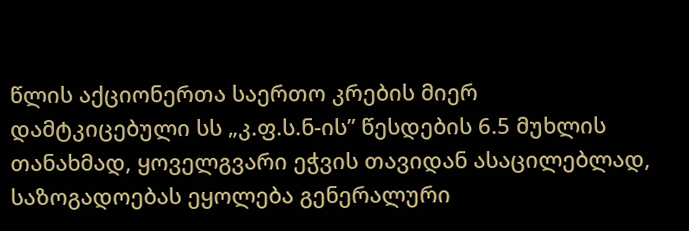წლის აქციონერთა საერთო კრების მიერ დამტკიცებული სს „კ.ფ.ს.ნ-ის” წესდების 6.5 მუხლის თანახმად, ყოველგვარი ეჭვის თავიდან ასაცილებლად, საზოგადოებას ეყოლება გენერალური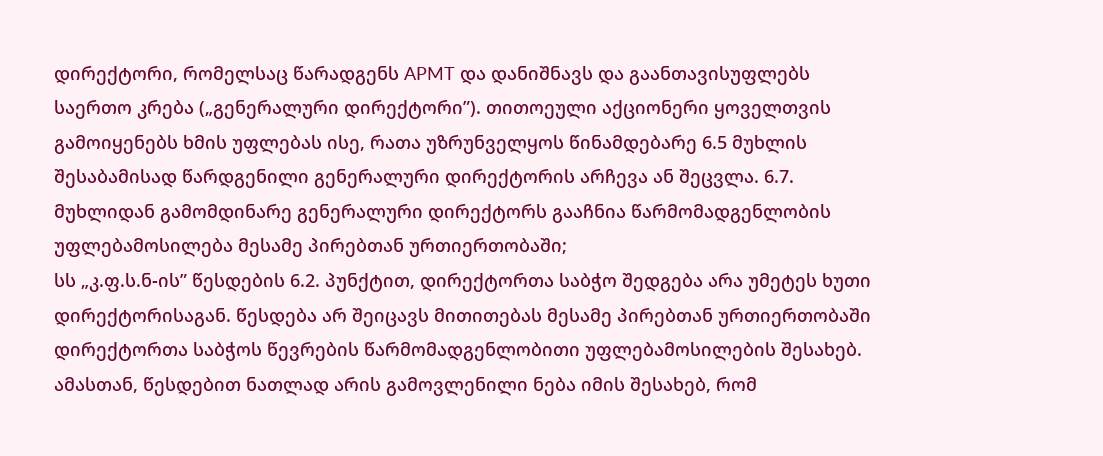დირექტორი, რომელსაც წარადგენს APMT და დანიშნავს და გაანთავისუფლებს საერთო კრება („გენერალური დირექტორი”). თითოეული აქციონერი ყოველთვის გამოიყენებს ხმის უფლებას ისე, რათა უზრუნველყოს წინამდებარე 6.5 მუხლის შესაბამისად წარდგენილი გენერალური დირექტორის არჩევა ან შეცვლა. 6.7. მუხლიდან გამომდინარე გენერალური დირექტორს გააჩნია წარმომადგენლობის უფლებამოსილება მესამე პირებთან ურთიერთობაში;
სს „კ.ფ.ს.ნ-ის” წესდების 6.2. პუნქტით, დირექტორთა საბჭო შედგება არა უმეტეს ხუთი დირექტორისაგან. წესდება არ შეიცავს მითითებას მესამე პირებთან ურთიერთობაში დირექტორთა საბჭოს წევრების წარმომადგენლობითი უფლებამოსილების შესახებ. ამასთან, წესდებით ნათლად არის გამოვლენილი ნება იმის შესახებ, რომ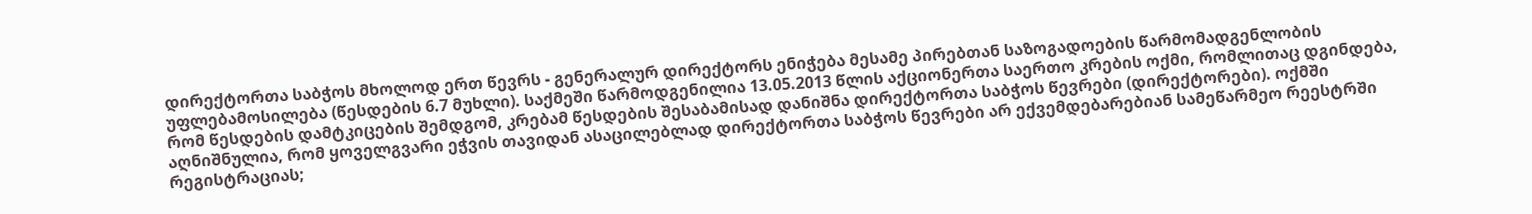დირექტორთა საბჭოს მხოლოდ ერთ წევრს - გენერალურ დირექტორს ენიჭება მესამე პირებთან საზოგადოების წარმომადგენლობის უფლებამოსილება (წესდების 6.7 მუხლი). საქმეში წარმოდგენილია 13.05.2013 წლის აქციონერთა საერთო კრების ოქმი, რომლითაც დგინდება, რომ წესდების დამტკიცების შემდგომ, კრებამ წესდების შესაბამისად დანიშნა დირექტორთა საბჭოს წევრები (დირექტორები). ოქმში აღნიშნულია, რომ ყოველგვარი ეჭვის თავიდან ასაცილებლად დირექტორთა საბჭოს წევრები არ ექვემდებარებიან სამეწარმეო რეესტრში რეგისტრაციას;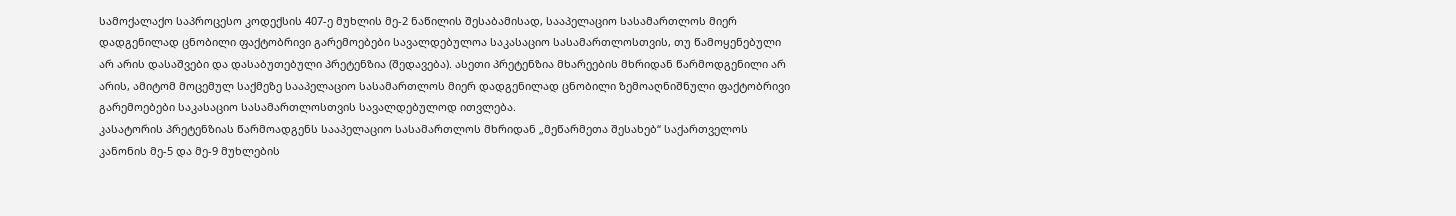სამოქალაქო საპროცესო კოდექსის 407-ე მუხლის მე-2 ნაწილის შესაბამისად, სააპელაციო სასამართლოს მიერ დადგენილად ცნობილი ფაქტობრივი გარემოებები სავალდებულოა საკასაციო სასამართლოსთვის, თუ წამოყენებული არ არის დასაშვები და დასაბუთებული პრეტენზია (შედავება). ასეთი პრეტენზია მხარეების მხრიდან წარმოდგენილი არ არის, ამიტომ მოცემულ საქმეზე სააპელაციო სასამართლოს მიერ დადგენილად ცნობილი ზემოაღნიშნული ფაქტობრივი გარემოებები საკასაციო სასამართლოსთვის სავალდებულოდ ითვლება.
კასატორის პრეტენზიას წარმოადგენს სააპელაციო სასამართლოს მხრიდან „მეწარმეთა შესახებ“ საქართველოს კანონის მე-5 და მე-9 მუხლების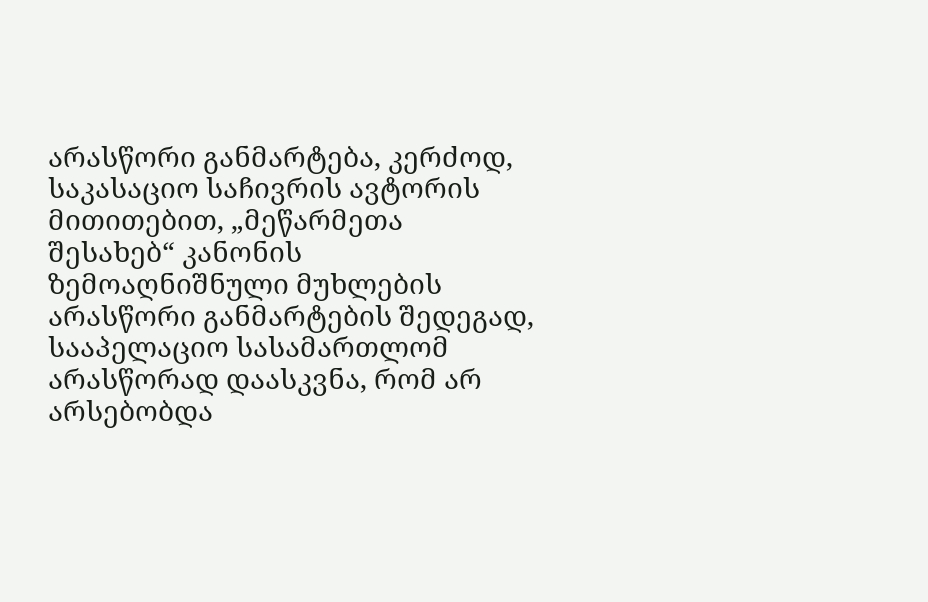არასწორი განმარტება, კერძოდ, საკასაციო საჩივრის ავტორის მითითებით, „მეწარმეთა შესახებ“ კანონის ზემოაღნიშნული მუხლების არასწორი განმარტების შედეგად, სააპელაციო სასამართლომ არასწორად დაასკვნა, რომ არ არსებობდა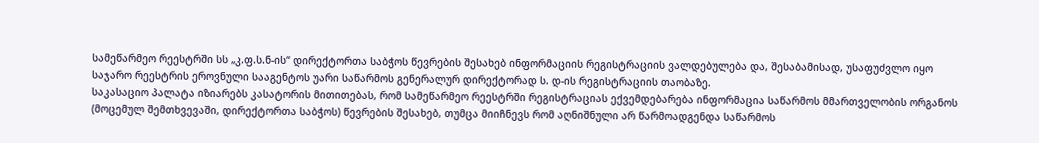სამეწარმეო რეესტრში სს „კ.ფ.ს.ნ-ის“ დირექტორთა საბჭოს წევრების შესახებ ინფორმაციის რეგისტრაციის ვალდებულება და, შესაბამისად, უსაფუძვლო იყო საჯარო რეესტრის ეროვნული სააგენტოს უარი საწარმოს გენერალურ დირექტორად ს. დ-ის რეგისტრაციის თაობაზე.
საკასაციო პალატა იზიარებს კასატორის მითითებას, რომ სამეწარმეო რეესტრში რეგისტრაციას ექვემდებარება ინფორმაცია საწარმოს მმართველობის ორგანოს (მოცემულ შემთხვევაში, დირექტორთა საბჭოს) წევრების შესახებ, თუმცა მიიჩნევს რომ აღნიშნული არ წარმოადგენდა საწარმოს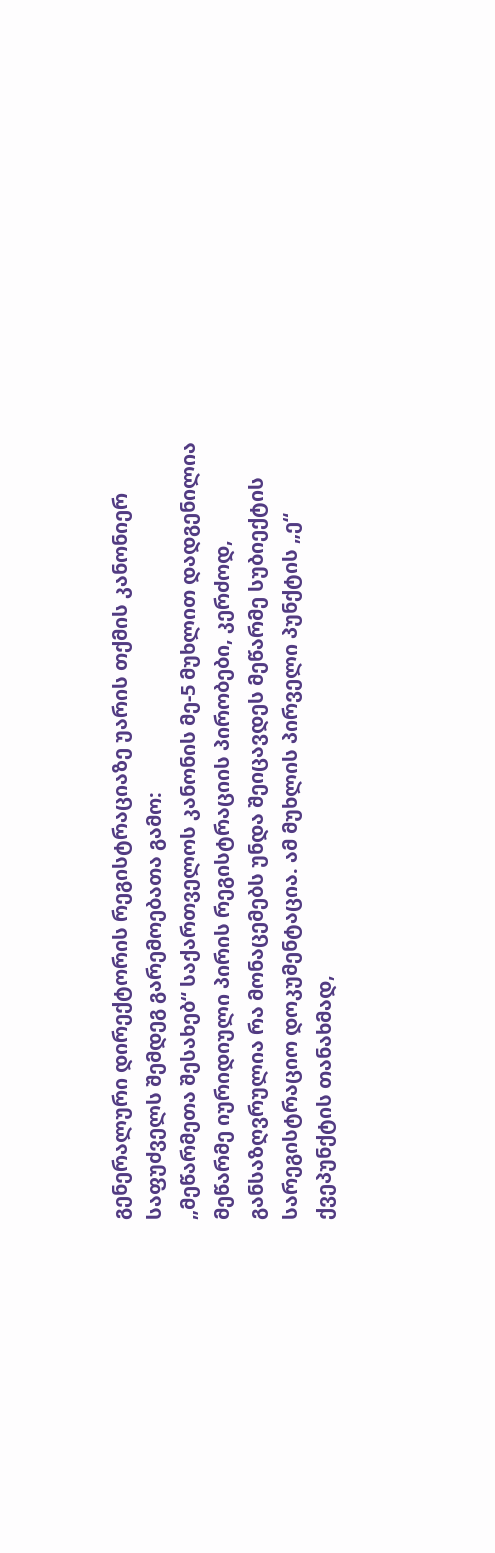გენერალური დირექტორის რეგისტრაციაზე უარის თქმის კანონიერ საფუძველს შემდეგ გარემოებათა გამო:
„მეწარმეთა შესახებ“ საქართველოს კანონის მე-5 მუხლით დადგენილია მეწარმე იურიდიული პირის რეგისტრაციის პირობები, კერძოდ, განსაზღვრულია რა მონაცემებს უნდა შეიცავდეს მეწარმე სუბიექტის სარეგისტრაციო დოკუმენტაცია. ამ მუხლის პირველი პუნქტის „ე“ ქვეპუნქტის თანახმად,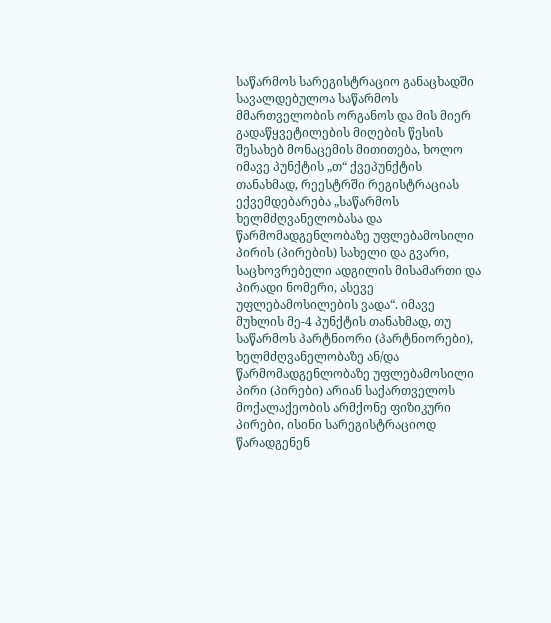საწარმოს სარეგისტრაციო განაცხადში სავალდებულოა საწარმოს მმართველობის ორგანოს და მის მიერ გადაწყვეტილების მიღების წესის შესახებ მონაცემის მითითება, ხოლო იმავე პუნქტის „თ“ ქვეპუნქტის თანახმად, რეესტრში რეგისტრაციას ექვემდებარება „საწარმოს ხელმძღვანელობასა და წარმომადგენლობაზე უფლებამოსილი პირის (პირების) სახელი და გვარი, საცხოვრებელი ადგილის მისამართი და პირადი ნომერი, ასევე უფლებამოსილების ვადა“. იმავე მუხლის მე-4 პუნქტის თანახმად, თუ საწარმოს პარტნიორი (პარტნიორები), ხელმძღვანელობაზე ან/და წარმომადგენლობაზე უფლებამოსილი პირი (პირები) არიან საქართველოს მოქალაქეობის არმქონე ფიზიკური პირები, ისინი სარეგისტრაციოდ წარადგენენ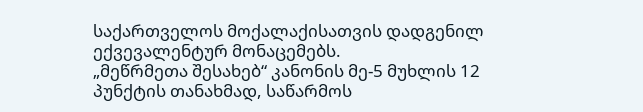საქართველოს მოქალაქისათვის დადგენილ ექვევალენტურ მონაცემებს.
„მეწრმეთა შესახებ“ კანონის მე-5 მუხლის 12 პუნქტის თანახმად, საწარმოს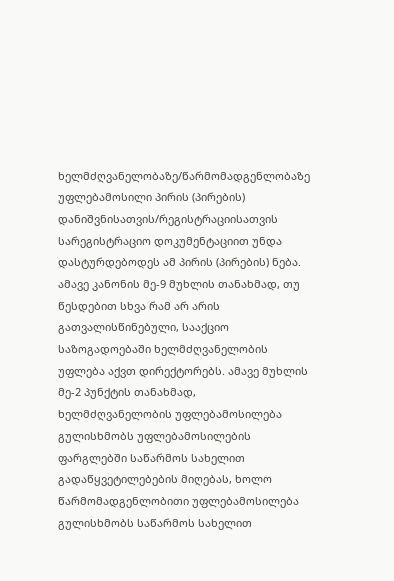ხელმძღვანელობაზე/წარმომადგენლობაზე უფლებამოსილი პირის (პირების) დანიშვნისათვის/რეგისტრაციისათვის სარეგისტრაციო დოკუმენტაციით უნდა დასტურდებოდეს ამ პირის (პირების) ნება.
ამავე კანონის მე-9 მუხლის თანახმად, თუ წესდებით სხვა რამ არ არის გათვალისწინებული, სააქციო საზოგადოებაში ხელმძღვანელობის უფლება აქვთ დირექტორებს. ამავე მუხლის მე-2 პუნქტის თანახმად, ხელმძღვანელობის უფლებამოსილება გულისხმობს უფლებამოსილების ფარგლებში საწარმოს სახელით გადაწყვეტილებების მიღებას, ხოლო წარმომადგენლობითი უფლებამოსილება გულისხმობს საწარმოს სახელით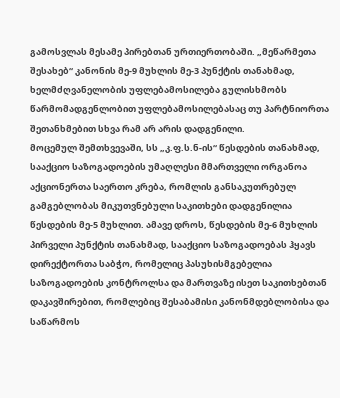გამოსვლას მესამე პირებთან ურთიერთობაში. „მეწარმეთა შესახებ“ კანონის მე-9 მუხლის მე-3 პუნქტის თანახმად, ხელმძღვანელობის უფლებამოსილება გულისხმობს წარმომადგენლობით უფლებამოსილებასაც თუ პარტნიორთა შეთანხმებით სხვა რამ არ არის დადგენილი.
მოცემულ შემთხვევაში, სს „კ.ფ.ს.ნ-ის“ წესდების თანახმად, სააქციო საზოგადოების უმაღლესი მმართველი ორგანოა აქციონერთა საერთო კრება, რომლის განსაკუთრებულ გამგებლობას მიკუთვნებული საკითხები დადგენილია წესდების მე-5 მუხლით. ამავე დროს, წესდების მე-6 მუხლის პირველი პუნქტის თანახმად, სააქციო საზოგადოებას ჰყავს დირექტორთა საბჭო, რომელიც პასუხისმგებელია საზოგადოების კონტროლსა და მართვაზე ისეთ საკითხებთან დაკავშირებით, რომლებიც შესაბამისი კანონმდებლობისა და საწარმოს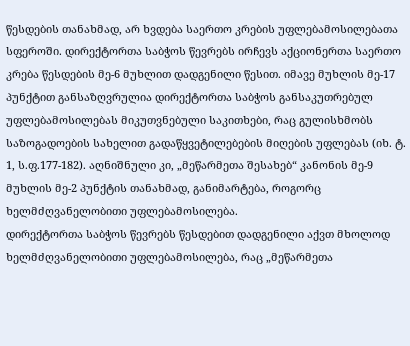წესდების თანახმად, არ ხვდება საერთო კრების უფლებამოსილებათა სფეროში. დირექტორთა საბჭოს წევრებს ირჩევს აქციონერთა საერთო კრება წესდების მე-6 მუხლით დადგენილი წესით. იმავე მუხლის მე-17 პუნქტით განსაზღვრულია დირექტორთა საბჭოს განსაკუთრებულ უფლებამოსილებას მიკუთვნებული საკითხები, რაც გულისხმობს საზოგადოების სახელით გადაწყვეტილებების მიღების უფლებას (იხ. ტ. 1, ს.ფ.177-182). აღნიშნული კი, „მეწარმეთა შესახებ“ კანონის მე-9 მუხლის მე-2 პუნქტის თანახმად, განიმარტება, როგორც ხელმძღვანელობითი უფლებამოსილება.
დირექტორთა საბჭოს წევრებს წესდებით დადგენილი აქვთ მხოლოდ ხელმძღვანელობითი უფლებამოსილება, რაც „მეწარმეთა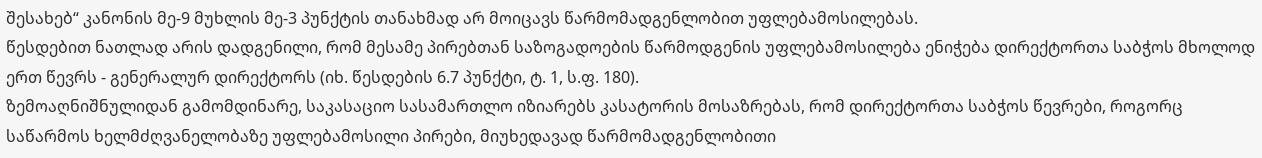შესახებ“ კანონის მე-9 მუხლის მე-3 პუნქტის თანახმად არ მოიცავს წარმომადგენლობით უფლებამოსილებას.
წესდებით ნათლად არის დადგენილი, რომ მესამე პირებთან საზოგადოების წარმოდგენის უფლებამოსილება ენიჭება დირექტორთა საბჭოს მხოლოდ ერთ წევრს - გენერალურ დირექტორს (იხ. წესდების 6.7 პუნქტი, ტ. 1, ს.ფ. 180).
ზემოაღნიშნულიდან გამომდინარე, საკასაციო სასამართლო იზიარებს კასატორის მოსაზრებას, რომ დირექტორთა საბჭოს წევრები, როგორც საწარმოს ხელმძღვანელობაზე უფლებამოსილი პირები, მიუხედავად წარმომადგენლობითი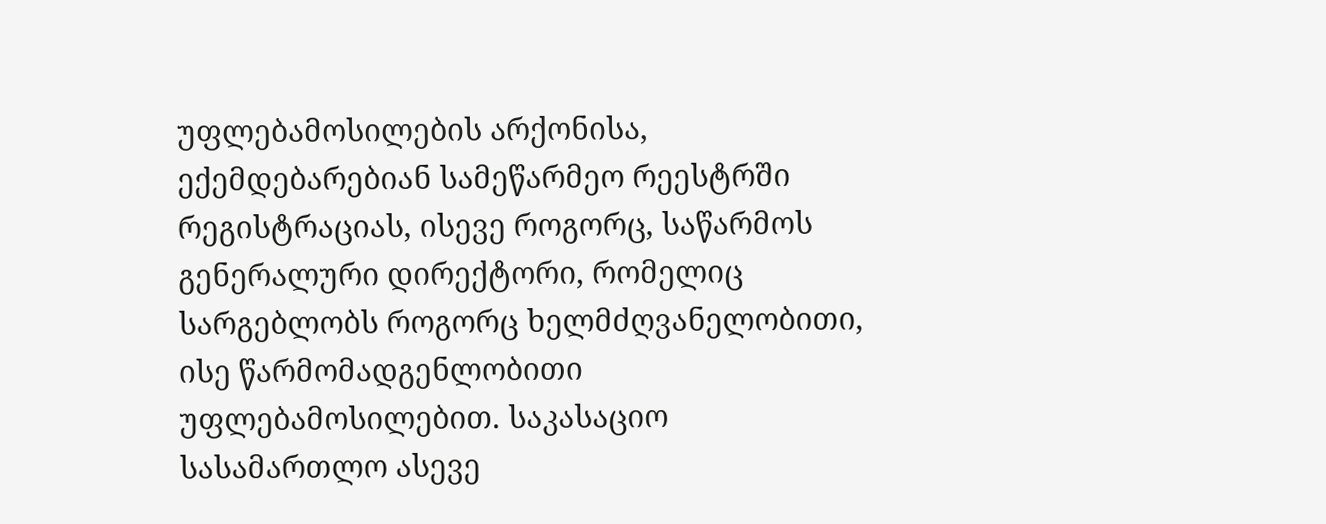უფლებამოსილების არქონისა, ექემდებარებიან სამეწარმეო რეესტრში რეგისტრაციას, ისევე როგორც, საწარმოს გენერალური დირექტორი, რომელიც სარგებლობს როგორც ხელმძღვანელობითი, ისე წარმომადგენლობითი უფლებამოსილებით. საკასაციო სასამართლო ასევე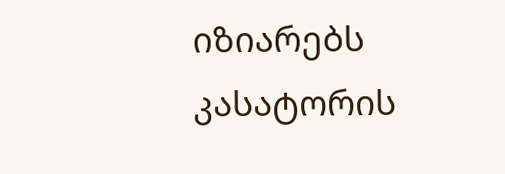იზიარებს კასატორის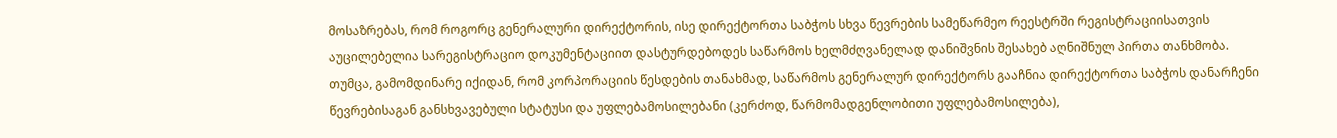მოსაზრებას, რომ როგორც გენერალური დირექტორის, ისე დირექტორთა საბჭოს სხვა წევრების სამეწარმეო რეესტრში რეგისტრაციისათვის აუცილებელია სარეგისტრაციო დოკუმენტაციით დასტურდებოდეს საწარმოს ხელმძღვანელად დანიშვნის შესახებ აღნიშნულ პირთა თანხმობა.
თუმცა, გამომდინარე იქიდან, რომ კორპორაციის წესდების თანახმად, საწარმოს გენერალურ დირექტორს გააჩნია დირექტორთა საბჭოს დანარჩენი წევრებისაგან განსხვავებული სტატუსი და უფლებამოსილებანი (კერძოდ, წარმომადგენლობითი უფლებამოსილება),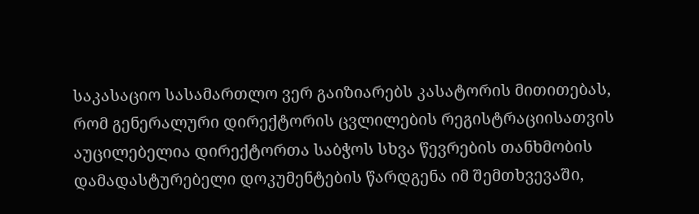საკასაციო სასამართლო ვერ გაიზიარებს კასატორის მითითებას, რომ გენერალური დირექტორის ცვლილების რეგისტრაციისათვის აუცილებელია დირექტორთა საბჭოს სხვა წევრების თანხმობის დამადასტურებელი დოკუმენტების წარდგენა იმ შემთხვევაში,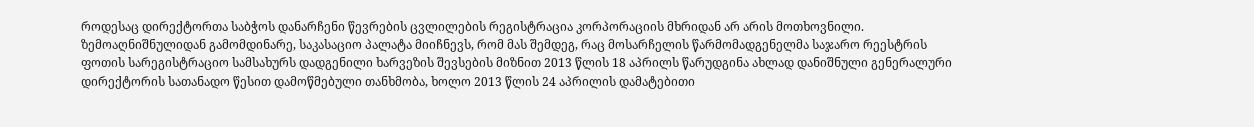როდესაც დირექტორთა საბჭოს დანარჩენი წევრების ცვლილების რეგისტრაცია კორპორაციის მხრიდან არ არის მოთხოვნილი.
ზემოაღნიშნულიდან გამომდინარე, საკასაციო პალატა მიიჩნევს, რომ მას შემდეგ, რაც მოსარჩელის წარმომადგენელმა საჯარო რეესტრის ფოთის სარეგისტრაციო სამსახურს დადგენილი ხარვეზის შევსების მიზნით 2013 წლის 18 აპრილს წარუდგინა ახლად დანიშნული გენერალური დირექტორის სათანადო წესით დამოწმებული თანხმობა, ხოლო 2013 წლის 24 აპრილის დამატებითი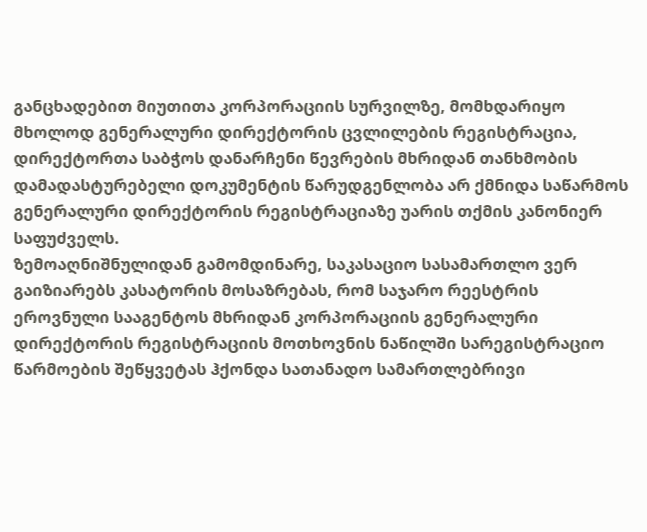განცხადებით მიუთითა კორპორაციის სურვილზე, მომხდარიყო მხოლოდ გენერალური დირექტორის ცვლილების რეგისტრაცია, დირექტორთა საბჭოს დანარჩენი წევრების მხრიდან თანხმობის დამადასტურებელი დოკუმენტის წარუდგენლობა არ ქმნიდა საწარმოს გენერალური დირექტორის რეგისტრაციაზე უარის თქმის კანონიერ საფუძველს.
ზემოაღნიშნულიდან გამომდინარე, საკასაციო სასამართლო ვერ გაიზიარებს კასატორის მოსაზრებას, რომ საჯარო რეესტრის ეროვნული სააგენტოს მხრიდან კორპორაციის გენერალური დირექტორის რეგისტრაციის მოთხოვნის ნაწილში სარეგისტრაციო წარმოების შეწყვეტას ჰქონდა სათანადო სამართლებრივი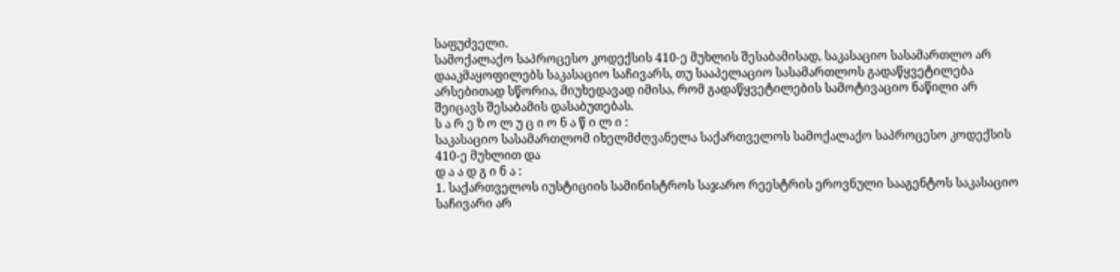საფუძველი.
სამოქალაქო საპროცესო კოდექსის 410-ე მუხლის შესაბამისად, საკასაციო სასამართლო არ დააკმაყოფილებს საკასაციო საჩივარს, თუ სააპელაციო სასამართლოს გადაწყვეტილება არსებითად სწორია, მიუხედავად იმისა, რომ გადაწყვეტილების სამოტივაციო ნაწილი არ შეიცავს შესაბამის დასაბუთებას.
ს ა რ ე ზ ო ლ უ ც ი ო ნ ა წ ი ლ ი :
საკასაციო სასამართლომ იხელმძღვანელა საქართველოს სამოქალაქო საპროცესო კოდექსის 410-ე მუხლით და
დ ა ა დ გ ი ნ ა :
1. საქართველოს იუსტიციის სამინისტროს საჯარო რეესტრის ეროვნული სააგენტოს საკასაციო საჩივარი არ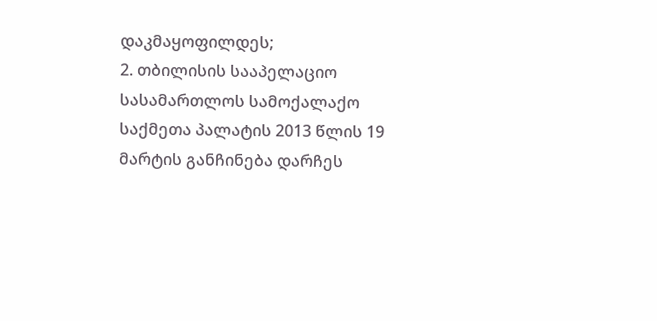დაკმაყოფილდეს;
2. თბილისის სააპელაციო სასამართლოს სამოქალაქო საქმეთა პალატის 2013 წლის 19 მარტის განჩინება დარჩეს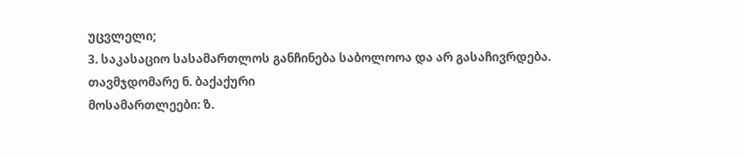უცვლელი;
3. საკასაციო სასამართლოს განჩინება საბოლოოა და არ გასაჩივრდება.
თავმჯდომარე ნ. ბაქაქური
მოსამართლეები: ზ.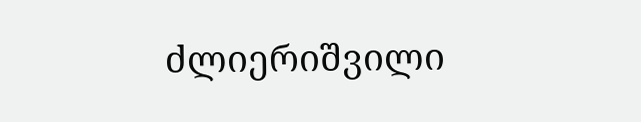ძლიერიშვილი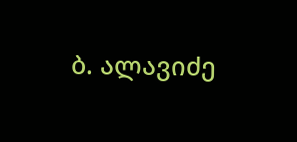ბ. ალავიძე